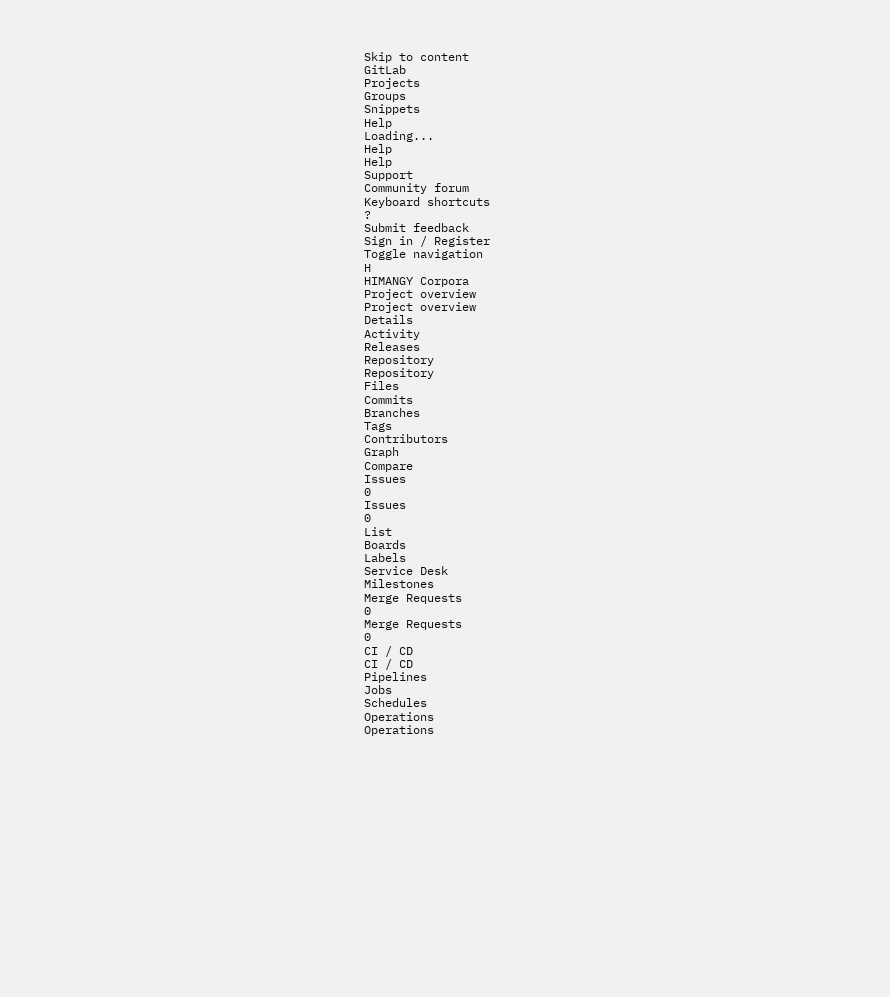Skip to content
GitLab
Projects
Groups
Snippets
Help
Loading...
Help
Help
Support
Community forum
Keyboard shortcuts
?
Submit feedback
Sign in / Register
Toggle navigation
H
HIMANGY Corpora
Project overview
Project overview
Details
Activity
Releases
Repository
Repository
Files
Commits
Branches
Tags
Contributors
Graph
Compare
Issues
0
Issues
0
List
Boards
Labels
Service Desk
Milestones
Merge Requests
0
Merge Requests
0
CI / CD
CI / CD
Pipelines
Jobs
Schedules
Operations
Operations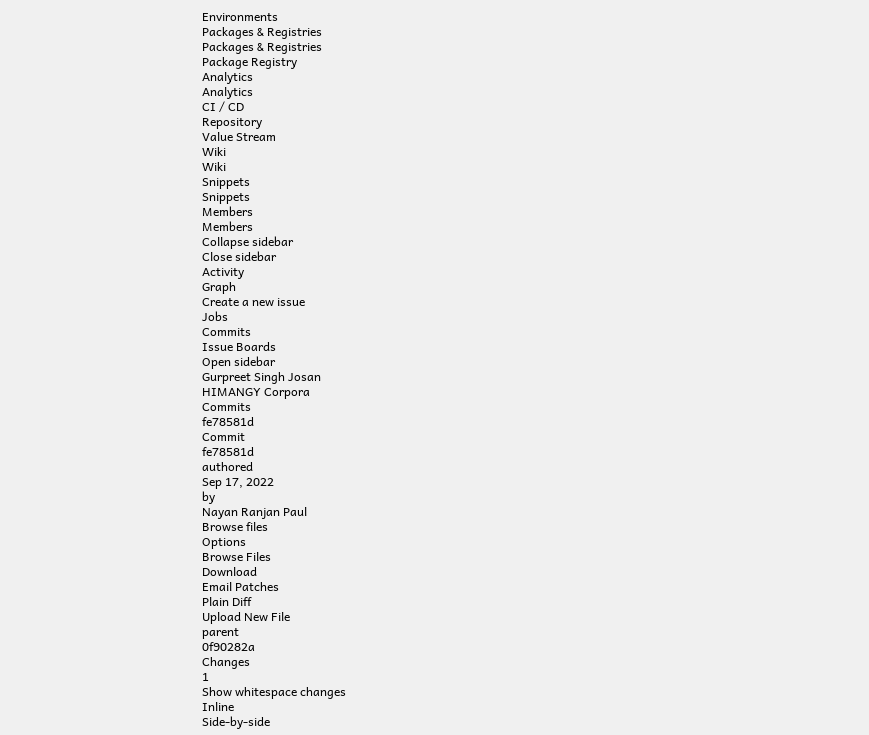Environments
Packages & Registries
Packages & Registries
Package Registry
Analytics
Analytics
CI / CD
Repository
Value Stream
Wiki
Wiki
Snippets
Snippets
Members
Members
Collapse sidebar
Close sidebar
Activity
Graph
Create a new issue
Jobs
Commits
Issue Boards
Open sidebar
Gurpreet Singh Josan
HIMANGY Corpora
Commits
fe78581d
Commit
fe78581d
authored
Sep 17, 2022
by
Nayan Ranjan Paul
Browse files
Options
Browse Files
Download
Email Patches
Plain Diff
Upload New File
parent
0f90282a
Changes
1
Show whitespace changes
Inline
Side-by-side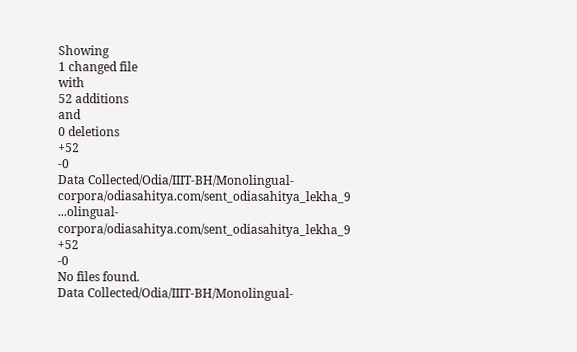Showing
1 changed file
with
52 additions
and
0 deletions
+52
-0
Data Collected/Odia/IIIT-BH/Monolingual-corpora/odiasahitya.com/sent_odiasahitya_lekha_9
...olingual-corpora/odiasahitya.com/sent_odiasahitya_lekha_9
+52
-0
No files found.
Data Collected/Odia/IIIT-BH/Monolingual-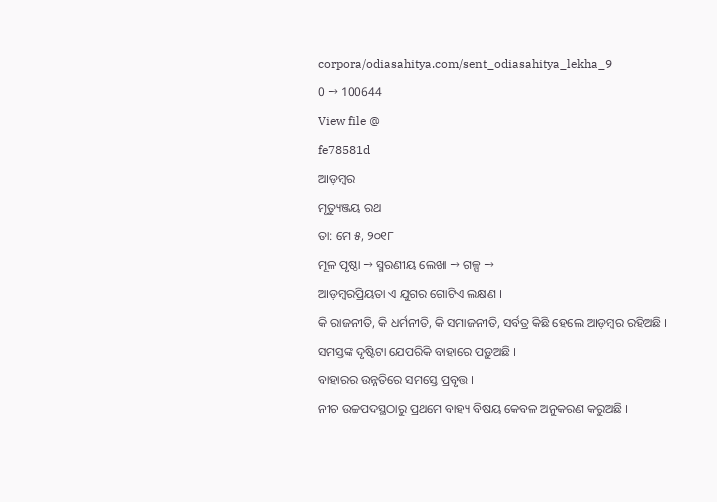corpora/odiasahitya.com/sent_odiasahitya_lekha_9
0 → 100644
View file @
fe78581d
ଆଡ଼ମ୍ବର
ମୃତ୍ୟୁଞ୍ଜୟ ରଥ
ତା: ମେ ୫, ୨୦୧୮
ମୂଳ ପୃଷ୍ଠା → ସ୍ମରଣୀୟ ଲେଖା → ଗଳ୍ପ →
ଆଡ଼ମ୍ବରପ୍ରିୟତା ଏ ଯୁଗର ଗୋଟିଏ ଲକ୍ଷଣ ।
କି ରାଜନୀତି, କି ଧର୍ମନୀତି, କି ସମାଜନୀତି, ସର୍ବତ୍ର କିଛି ହେଲେ ଆଡ଼ମ୍ବର ରହିଅଛି ।
ସମସ୍ତଙ୍କ ଦୃଷ୍ଟିଟା ଯେପରିକି ବାହାରେ ପଡ଼ୁଅଛି ।
ବାହାରର ଉନ୍ନତିରେ ସମସ୍ତେ ପ୍ରବୃତ୍ତ ।
ନୀଚ ଉଚ୍ଚପଦସ୍ଥଠାରୁ ପ୍ରଥମେ ବାହ୍ୟ ବିଷୟ କେବଳ ଅନୁକରଣ କରୁଅଛି ।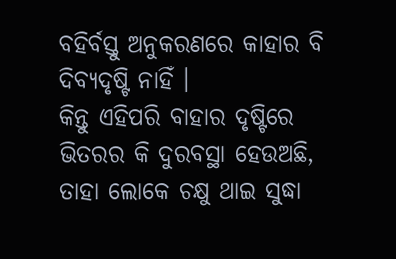ବହିର୍ବସ୍ତୁ ଅନୁକରଣରେ କାହାର ବି ଦିବ୍ୟଦୃଷ୍ଟି ନାହିଁ ।
କିନ୍ତୁ ଏହିପରି ବାହାର ଦୃଷ୍ଟିରେ ଭିତରର କି ଦୁରବସ୍ଥା ହେଉଅଛି, ତାହା ଲୋକେ ଚକ୍ଷୁ ଥାଇ ସୁଦ୍ଧା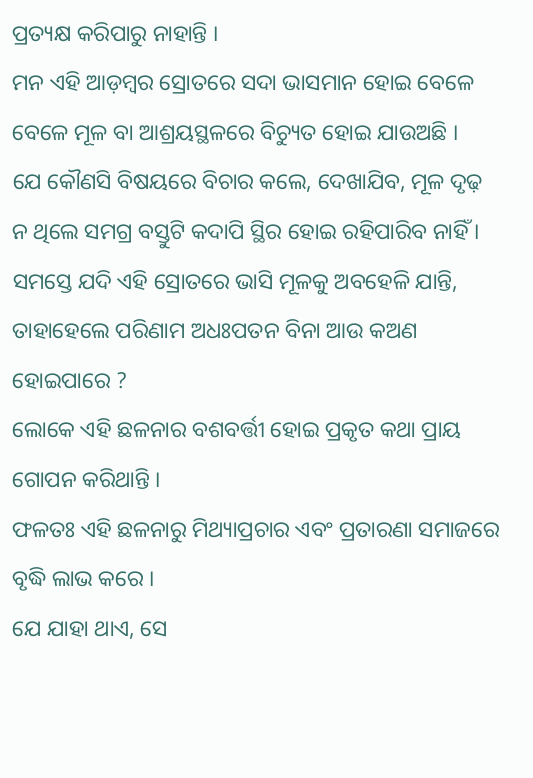ପ୍ରତ୍ୟକ୍ଷ କରିପାରୁ ନାହାନ୍ତି ।
ମନ ଏହି ଆଡ଼ମ୍ବର ସ୍ରୋତରେ ସଦା ଭାସମାନ ହୋଇ ବେଳେ ବେଳେ ମୂଳ ବା ଆଶ୍ରୟସ୍ଥଳରେ ବିଚ୍ୟୁତ ହୋଇ ଯାଉଅଛି ।
ଯେ କୌଣସି ବିଷୟରେ ବିଚାର କଲେ, ଦେଖାଯିବ, ମୂଳ ଦୃଢ଼ ନ ଥିଲେ ସମଗ୍ର ବସ୍ତୁଟି କଦାପି ସ୍ଥିର ହୋଇ ରହିପାରିବ ନାହିଁ ।
ସମସ୍ତେ ଯଦି ଏହି ସ୍ରୋତରେ ଭାସି ମୂଳକୁ ଅବହେଳି ଯାନ୍ତି, ତାହାହେଲେ ପରିଣାମ ଅଧଃପତନ ବିନା ଆଉ କଅଣ ହୋଇପାରେ ?
ଲୋକେ ଏହି ଛଳନାର ବଶବର୍ତ୍ତୀ ହୋଇ ପ୍ରକୃତ କଥା ପ୍ରାୟ ଗୋପନ କରିଥାନ୍ତି ।
ଫଳତଃ ଏହି ଛଳନାରୁ ମିଥ୍ୟାପ୍ରଚାର ଏବଂ ପ୍ରତାରଣା ସମାଜରେ ବୃଦ୍ଧି ଲାଭ କରେ ।
ଯେ ଯାହା ଥାଏ, ସେ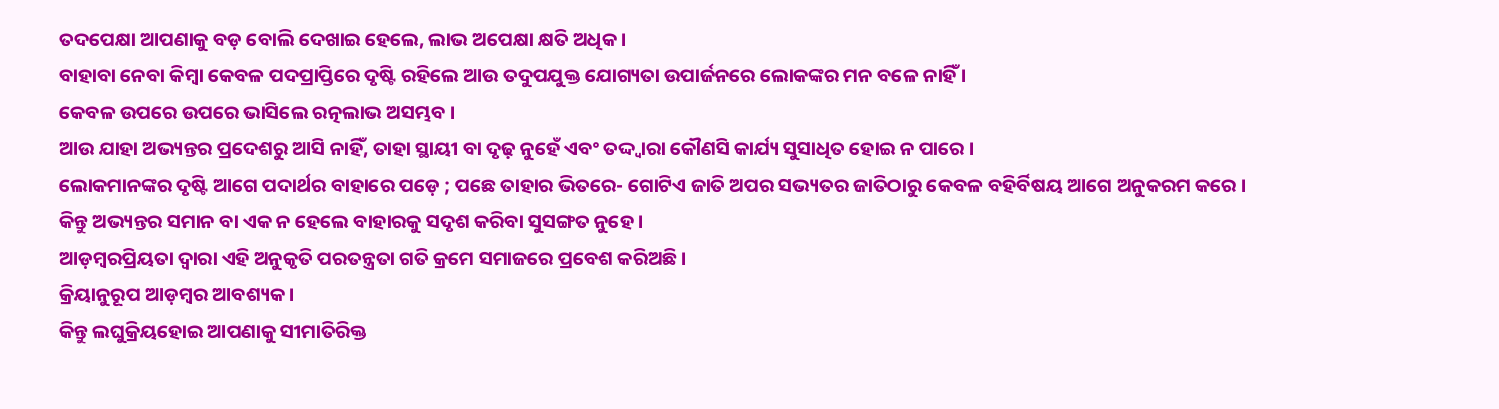ତଦପେକ୍ଷା ଆପଣାକୁ ବଡ଼ ବୋଲି ଦେଖାଇ ହେଲେ, ଲାଭ ଅପେକ୍ଷା କ୍ଷତି ଅଧିକ ।
ବାହାବା ନେବା କିମ୍ବା କେବଳ ପଦପ୍ରାପ୍ତିରେ ଦୃଷ୍ଟି ରହିଲେ ଆଉ ତଦୁପଯୁକ୍ତ ଯୋଗ୍ୟତା ଉପାର୍ଜନରେ ଲୋକଙ୍କର ମନ ବଳେ ନାହିଁ ।
କେବଳ ଉପରେ ଉପରେ ଭାସିଲେ ରତ୍ନଲାଭ ଅସମ୍ଭବ ।
ଆଉ ଯାହା ଅଭ୍ୟନ୍ତର ପ୍ରଦେଶରୁ ଆସି ନାହିଁ, ତାହା ସ୍ଥାୟୀ ବା ଦୃଢ଼ ନୁହେଁ ଏବଂ ତଦ୍ଦ୍ୱାରା କୌଣସି କାର୍ଯ୍ୟ ସୁସାଧିତ ହୋଇ ନ ପାରେ ।
ଲୋକମାନଙ୍କର ଦୃଷ୍ଟି ଆଗେ ପଦାର୍ଥର ବାହାରେ ପଡ଼େ ; ପଛେ ତାହାର ଭିତରେ- ଗୋଟିଏ ଜାତି ଅପର ସଭ୍ୟତର ଜାତିଠାରୁ କେବଳ ବହିର୍ବିଷୟ ଆଗେ ଅନୁକରମ କରେ ।
କିନ୍ତୁ ଅଭ୍ୟନ୍ତର ସମାନ ବା ଏକ ନ ହେଲେ ବାହାରକୁ ସଦୃଶ କରିବା ସୁସଙ୍ଗତ ନୁହେ ।
ଆଡ଼ମ୍ବରପ୍ରିୟତା ଦ୍ୱାରା ଏହି ଅନୁକୃତି ପରତନ୍ତ୍ରତା ଗତି କ୍ରମେ ସମାଜରେ ପ୍ରବେଶ କରିଅଛି ।
କ୍ରିୟାନୁରୂପ ଆଡ଼ମ୍ବର ଆବଶ୍ୟକ ।
କିନ୍ତୁ ଲଘୁକ୍ରିୟହୋଇ ଆପଣାକୁ ସୀମାତିରିକ୍ତ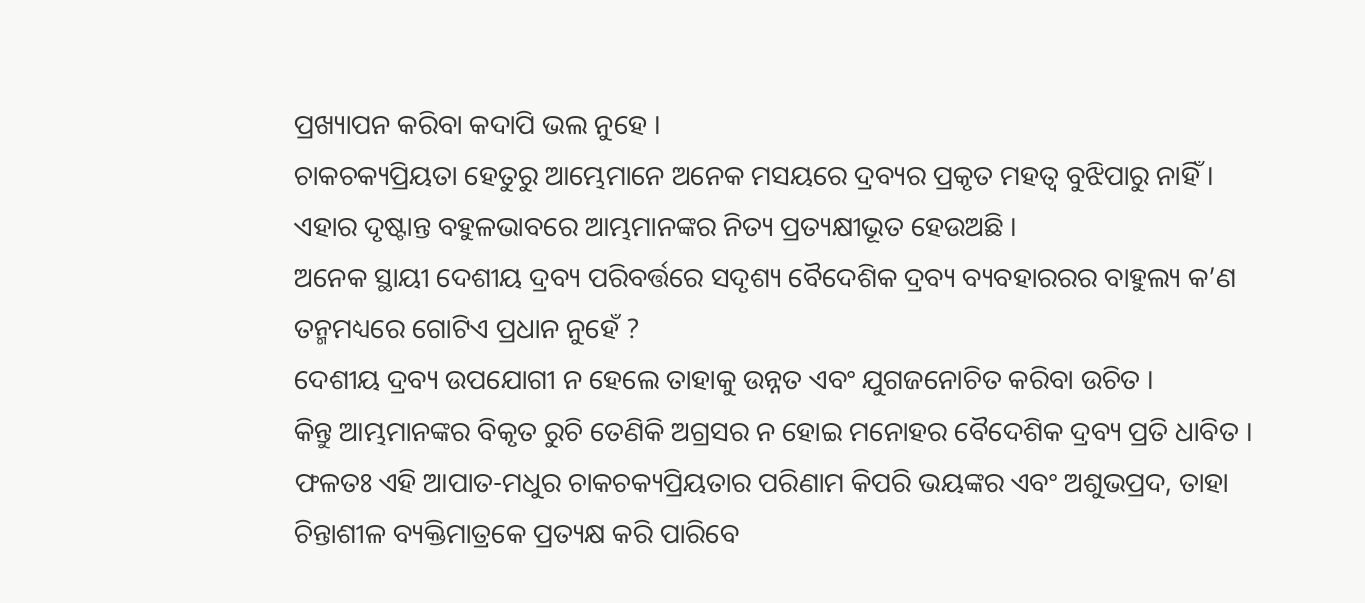ପ୍ରଖ୍ୟାପନ କରିବା କଦାପି ଭଲ ନୁହେ ।
ଚାକଚକ୍ୟପ୍ରିୟତା ହେତୁରୁ ଆମ୍ଭେମାନେ ଅନେକ ମସୟରେ ଦ୍ରବ୍ୟର ପ୍ରକୃତ ମହତ୍ୱ ବୁଝିପାରୁ ନାହିଁ ।
ଏହାର ଦୃଷ୍ଟାନ୍ତ ବହୁଳଭାବରେ ଆମ୍ଭମାନଙ୍କର ନିତ୍ୟ ପ୍ରତ୍ୟକ୍ଷୀଭୂତ ହେଉଅଛି ।
ଅନେକ ସ୍ଥାୟୀ ଦେଶୀୟ ଦ୍ରବ୍ୟ ପରିବର୍ତ୍ତରେ ସଦୃଶ୍ୟ ବୈଦେଶିକ ଦ୍ରବ୍ୟ ବ୍ୟବହାରରର ବାହୁଲ୍ୟ କ’ଣ ତନ୍ମମଧ୍ୟରେ ଗୋଟିଏ ପ୍ରଧାନ ନୁହେଁ ?
ଦେଶୀୟ ଦ୍ରବ୍ୟ ଉପଯୋଗୀ ନ ହେଲେ ତାହାକୁ ଉନ୍ନତ ଏବଂ ଯୁଗଜନୋଚିତ କରିବା ଉଚିତ ।
କିନ୍ତୁ ଆମ୍ଭମାନଙ୍କର ବିକୃତ ରୁଚି ତେଣିକି ଅଗ୍ରସର ନ ହୋଇ ମନୋହର ବୈଦେଶିକ ଦ୍ରବ୍ୟ ପ୍ରତି ଧାବିତ ।
ଫଳତଃ ଏହି ଆପାତ-ମଧୁର ଚାକଚକ୍ୟପ୍ରିୟତାର ପରିଣାମ କିପରି ଭୟଙ୍କର ଏବଂ ଅଶୁଭପ୍ରଦ, ତାହା ଚିନ୍ତାଶୀଳ ବ୍ୟକ୍ତିମାତ୍ରକେ ପ୍ରତ୍ୟକ୍ଷ କରି ପାରିବେ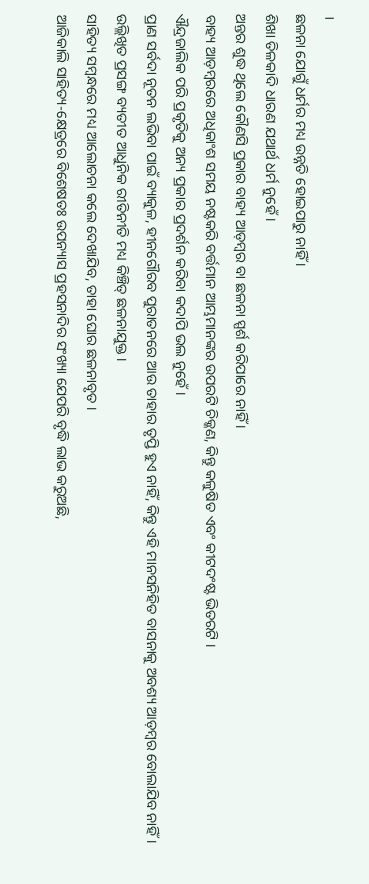।
ଛଳନା ଯୋଗୁଁ ଧର୍ମର ମଧ୍ୟ ଉନ୍ନତି ହୋଇପାରୁ ନାହିଁ ।
ଶିଖା ତିଳକାଦି ଧାରଣ ଯଥାର୍ଥ ଧର୍ମ ନୁହେଁ ।
ଅନ୍ତର ଶୁଦ୍ଧ ଥିଲେ କୌଣସି ପ୍ରକାର ବାହ୍ୟ ଆଡ଼ମ୍ବର ବା ଛଳନା ସ୍ପର୍ଶ କରିପାରେ ନାହିଁ ।
ବାହ୍ୟ ଆଡ଼ମ୍ବରରେ ଅଧିକାଂଶ ସମୟ ନଷ୍ଟକରି ବର୍ତ୍ତମାନ ଆମ୍ଭମାନଙ୍କର ଉପରଟି ଚିକ୍କଣ, କିନ୍ତୁ କଳୁଷିତ ଏବଂ କୀଟଦଂଷ୍ଟ ଭିତରଟି ।
ଐନ୍ଦ୍ରଜାଲିକ ପରି ପ୍ରକୃତିକୁ ଅନ୍ୟ ପ୍ରକାର ପ୍ରଦର୍ଶନ କରିବା କଦାପି ଭଲ ନୁହେଁ ।
ପ୍ରାଣ ସର୍ବଦା ନୂତନ ଲଭିବା ପାଇଁ ବ୍ୟାକୁଳ, ହୀନଗୌରବ ପୁରାତନରେ ଆଉ ତାହାର ତୃପ୍ତି ହୁଏ ନାହିଁ, କିନ୍ତୁ ଏହି ମାନସନିହିତ ବାସନାକୁ ଅବଶ୍ୟ ଆଡ଼ମ୍ୱର ବୋଲାଯିବ ନାହିଁ ।
ଉଲ୍ଲିଖିତ ପ୍ରସଙ୍ଗ ବ୍ୟତୀତ ଆଧୁନିକ ରୀତିନୀତି ମଧ୍ୟ କିଞ୍ଚିତ୍ ଛଳନାଯୁକ୍ତ ।
ସାହିତ୍ୟ ସମ୍ବନ୍ଧରେ ମଧ୍ୟ ଆଲୋଚନା କଲେ ଦେଖାଯିବ, ତାହା ଘୋର ଛଳନାବୃତ ।
ଆଜିକାଲି ସାହିତ୍ୟ-କ୍ଷେତ୍ରରେ ବିଶେଷତଃ ଉପନ୍ୟାସ ପ୍ରହସନାଦିର ସଂଖ୍ୟା ଯେପରି ବୃଦ୍ଧି ଲାଭ କରୁଅଛି,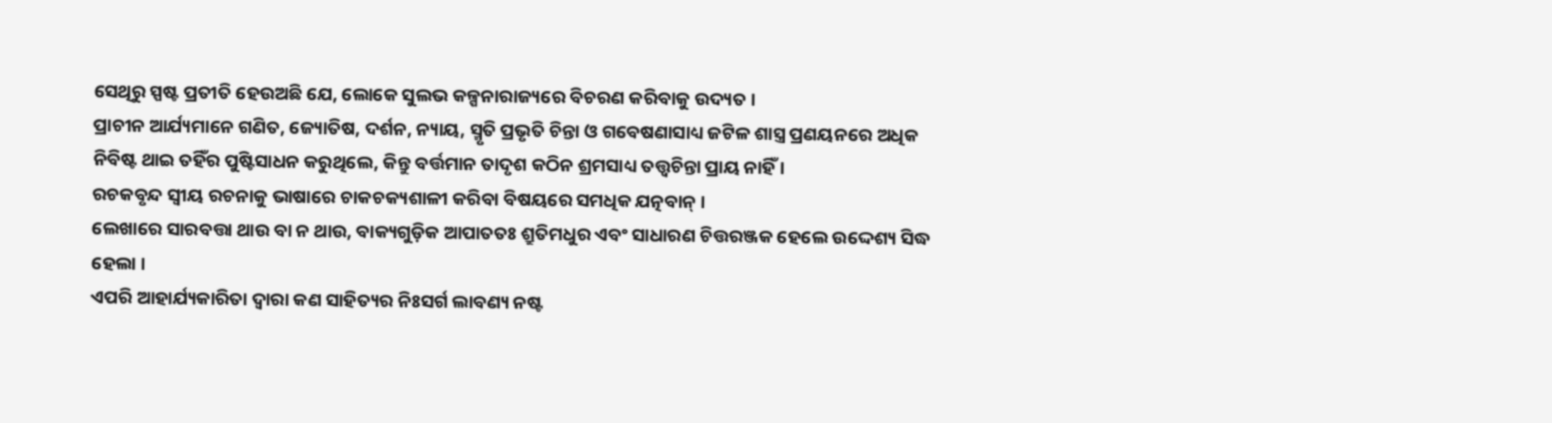ସେଥିରୁ ସ୍ପଷ୍ଟ ପ୍ରତୀତି ହେଉଅଛି ଯେ, ଲୋକେ ସୁଲଭ କଳ୍ପନାରାଜ୍ୟରେ ବିଚରଣ କରିବାକୁ ଉଦ୍ୟତ ।
ପ୍ରାଚୀନ ଆର୍ଯ୍ୟମାନେ ଗଣିତ, ଜ୍ୟୋତିଷ, ଦର୍ଶନ, ନ୍ୟାୟ, ସ୍ମୃତି ପ୍ରଭୃତି ଚିନ୍ତା ଓ ଗବେଷଣାସାଧ୍ୟ ଜଟିଳ ଶାସ୍ତ୍ର ପ୍ରଣୟନରେ ଅଧିକ ନିବିଷ୍ଟ ଥାଇ ତହିଁର ପୁଷ୍ଟିସାଧନ କରୁଥିଲେ, କିନ୍ତୁ ବର୍ତ୍ତମାନ ତାଦୃଶ କଠିନ ଶ୍ରମସାଧ୍ୟ ତତ୍ତ୍ୱଚିନ୍ତା ପ୍ରାୟ ନାହିଁ ।
ରଚକବୃନ୍ଦ ସ୍ୱୀୟ ରଚନାକୁ ଭାଷାରେ ଚାକଚକ୍ୟଶାଳୀ କରିବା ବିଷୟରେ ସମଧିକ ଯତ୍ନବାନ୍ ।
ଲେଖାରେ ସାରବତ୍ତା ଥାଉ ବା ନ ଥାଉ, ବାକ୍ୟଗୁଡ଼ିକ ଆପାତତଃ ଶ୍ରୁତିମଧୁର ଏବଂ ସାଧାରଣ ଚିତ୍ତରଞ୍ଜକ ହେଲେ ଉଦ୍ଦେଶ୍ୟ ସିଦ୍ଧ ହେଲା ।
ଏପରି ଆହାର୍ଯ୍ୟକାରିତା ଦ୍ୱାରା କଣ ସାହିତ୍ୟର ନିଃସର୍ଗ ଲାବଣ୍ୟ ନଷ୍ଟ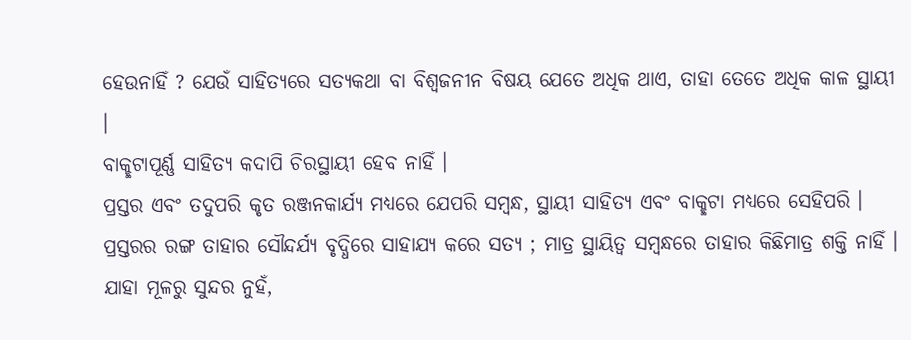ହେଉନାହିଁ ? ଯେଉଁ ସାହିତ୍ୟରେ ସତ୍ୟକଥା ବା ବିଶ୍ୱଜନୀନ ବିଷୟ ଯେତେ ଅଧିକ ଥାଏ, ତାହା ତେତେ ଅଧିକ କାଳ ସ୍ଥାୟୀ ।
ବାକ୍ଛଟାପୂର୍ଣ୍ଣ ସାହିତ୍ୟ କଦାପି ଚିରସ୍ଥାୟୀ ହେବ ନାହିଁ ।
ପ୍ରସ୍ତର ଏବଂ ତଦୁପରି କୃତ ରଞ୍ଜନକାର୍ଯ୍ୟ ମଧ୍ୟରେ ଯେପରି ସମ୍ବନ୍ଧ, ସ୍ଥାୟୀ ସାହିତ୍ୟ ଏବଂ ବାକ୍ଛଟା ମଧ୍ୟରେ ସେହିପରି ।
ପ୍ରସ୍ତରର ରଙ୍ଗ ତାହାର ସୌନ୍ଦର୍ଯ୍ୟ ବୃଦ୍ଧିରେ ସାହାଯ୍ୟ କରେ ସତ୍ୟ ; ମାତ୍ର ସ୍ଥାୟିତ୍ୱ ସମ୍ବନ୍ଧରେ ତାହାର କିଛିମାତ୍ର ଶକ୍ତି ନାହିଁ ।
ଯାହା ମୂଳରୁ ସୁନ୍ଦର ନୁହଁ,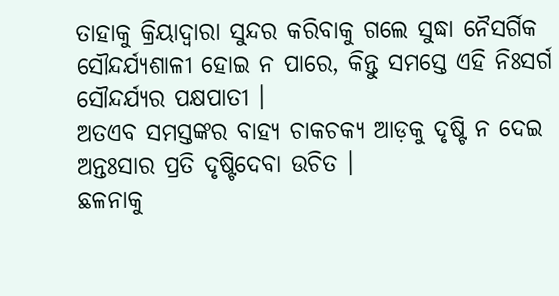ତାହାକୁ କ୍ରିୟାଦ୍ୱାରା ସୁନ୍ଦର କରିବାକୁ ଗଲେ ସୁଦ୍ଧା ନୈସର୍ଗିକ ସୌନ୍ଦର୍ଯ୍ୟଶାଳୀ ହୋଇ ନ ପାରେ, କିନ୍ତୁ ସମସ୍ତେ ଏହି ନିଃସର୍ଗ ସୌନ୍ଦର୍ଯ୍ୟର ପକ୍ଷପାତୀ ।
ଅତଏବ ସମସ୍ତଙ୍କର ବାହ୍ୟ ଚାକଚକ୍ୟ ଆଡ଼କୁ ଦୃଷ୍ଟି ନ ଦେଇ ଅନ୍ତଃସାର ପ୍ରତି ଦୃଷ୍ଟିଦେବା ଉଚିତ ।
ଛଳନାକୁ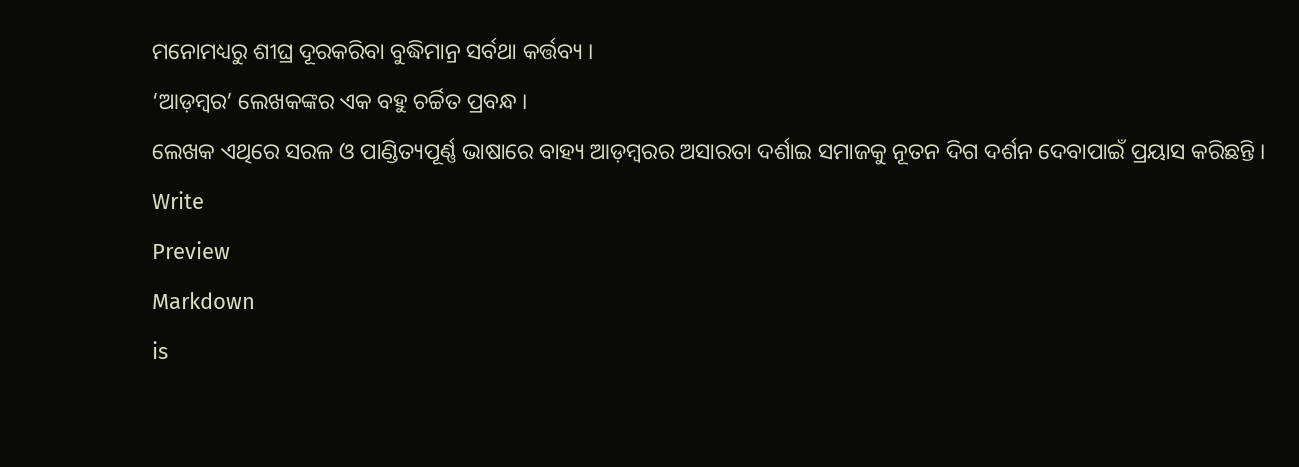ମନୋମଧ୍ୟରୁ ଶୀଘ୍ର ଦୂରକରିବା ବୁଦ୍ଧିମାନ୍ର ସର୍ବଥା କର୍ତ୍ତବ୍ୟ ।
‘ଆଡ଼ମ୍ବର’ ଲେଖକଙ୍କର ଏକ ବହୁ ଚର୍ଚ୍ଚିତ ପ୍ରବନ୍ଧ ।
ଲେଖକ ଏଥିରେ ସରଳ ଓ ପାଣ୍ଡିତ୍ୟପୂର୍ଣ୍ଣ ଭାଷାରେ ବାହ୍ୟ ଆଡ଼ମ୍ବରର ଅସାରତା ଦର୍ଶାଇ ସମାଜକୁ ନୂତନ ଦିଗ ଦର୍ଶନ ଦେବାପାଇଁ ପ୍ରୟାସ କରିଛନ୍ତି ।
Write
Preview
Markdown
is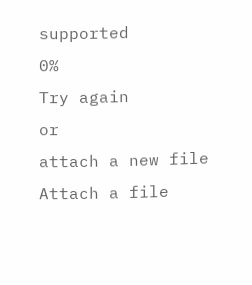supported
0%
Try again
or
attach a new file
Attach a file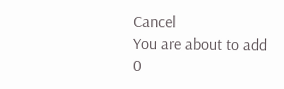Cancel
You are about to add
0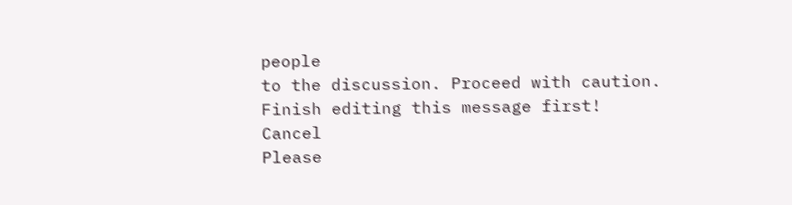people
to the discussion. Proceed with caution.
Finish editing this message first!
Cancel
Please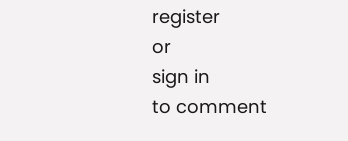register
or
sign in
to comment